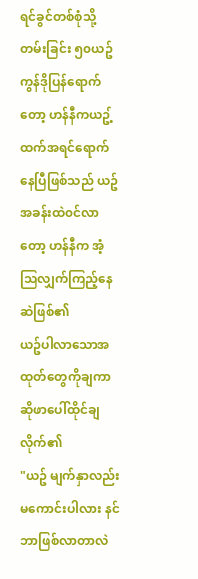ရင်ခွင်တစ်စုံသို့တမ်းခြင်း ၅၀ယဥ်ကွန်ဒိုပြန်ရောက်တော့ ဟန်နီကယဥ့်ထက်အရင်ရောက်နေပြီဖြစ်သည် ယဥ်အခန်းထဲ၀င်လာတော့ ဟန်နီက အံ့သြလျှက်ကြည့်နေဆဲဖြစ်၏
ယဥ်ပါလာသောအထုတ်တွေကိုချကာ ဆိုဖာပေါ်ထိုင်ချလိုက်၏
"ယဥ် မျက်နှာလည်းမကောင်းပါလား နင်ဘာဖြစ်လာတာလဲ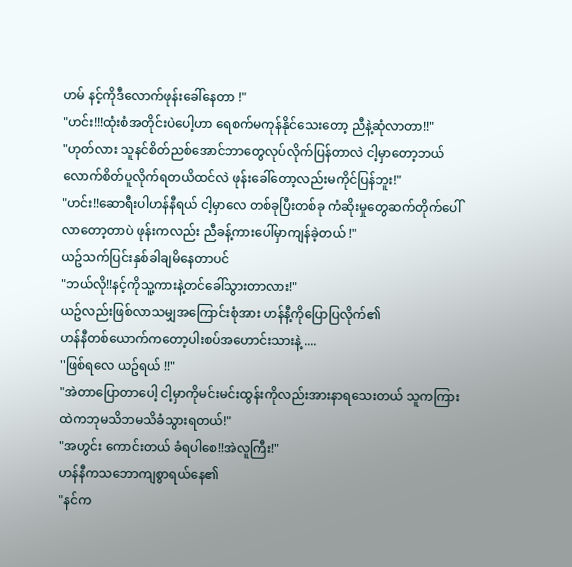ဟမ် နင့်ကိုဒီလောက်ဖုန်းခေါ်နေတာ !"
"ဟင်း!!!ထုံးစံအတိုင်းပဲပေါ့ဟာ ရေစက်မကုန်နိုင်သေးတော့ ညီနဲ့ဆုံလာတာ!!"
"ဟုတ်လား သူနင်စိတ်ညစ်အောင်ဘာတွေလုပ်လိုက်ပြန်တာလဲ ငါ့မှာတော့ဘယ်လောက်စိတ်ပူလိုက်ရတယိထင်လဲ ဖုန်းခေါ်တော့လည်းမကိုင်ပြန်ဘူး!"
"ဟင်း!!ဆောရီးပါဟန်နီရယ် ငါ့မှာလေ တစ်ခုပြီးတစ်ခု ကံဆိုးမှုတွေဆက်တိုက်ပေါ်လာတော့တာပဲ ဖုန်းကလည်း ညီခန့်ကားပေါ်မှာကျန်ခဲ့တယ် !"
ယဥ်သက်ပြင်းနှစ်ခါချမိနေတာပင်
"ဘယ်လို!!နင့်ကိုသူ့ကားနဲ့တင်ခေါ်သွားတာလား!"
ယဥ်လည်းဖြစ်လာသမျှအကြောင်းစုံအား ဟန်နီ့ကိုပြောပြလိုက်၏
ဟန်နီတစ်ယောက်ကတော့ပါးစပ်အဟောင်းသားနဲ့ ....
''ဖြစ်ရလေ ယဥ်ရယ် !!"
"အဲတာပြောတာပေါ့ ငါ့မှာကိုမင်းမင်းထွန်းကိုလည်းအားနာရသေးတယ် သူကကြားထဲကဘုမသိဘမသိခံသွားရတယ်!"
"အဟွင်း ကောင်းတယ် ခံရပါစေ!!အဲလူကြီး!"
ဟန်နီကသဘောကျစွာရယ်နေ၏
"နင်က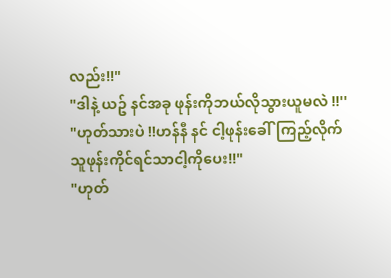လည်း!!"
"ဒါနဲ့ ယဥ် နင်အခု ဖုန်းကိုဘယ်လိုသွားယူမလဲ !!''
"ဟုတ်သားပဲ !!ဟန်နီ နင် ငါ့ဖုန်းခေါ်ကြည့်လိုက် သူဖုန်းကိုင်ရင်သာငါ့ကိုပေး!!"
"ဟုတ်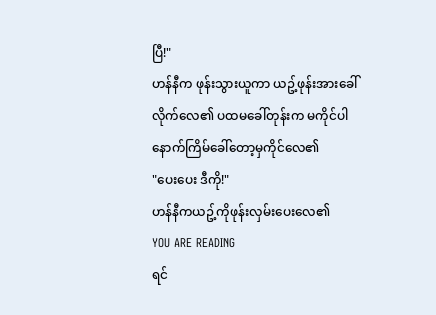ပြီ!"
ဟန်နီက ဖုန်းသွားယူကာ ယဥ့်ဖုန်းအားခေါ်လိုက်လေ၏ ပထမခေါ်တုန်းက မကိုင်ပါ နောက်ကြိမ်ခေါ်တော့မှကိုင်လေ၏
"ပေးပေး ဒီကို!"
ဟန်နီကယဥ့်ကိုဖုန်းလှမ်းပေးလေ၏
YOU ARE READING
ရင်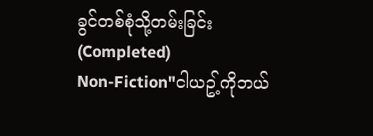ခွင်တစ်စုံသို့တမ်းခြင်း(Completed)
Non-Fiction"ငါယဥ့်ကိုဘယ်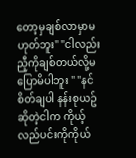တော့မှချစ်လာမှာမဟုတ်ဘူး" "ငါလည်း ညီ့ကိုချစ်တယ်လို့မပြောမိပါဘူး " "နင်စိတ်ချပါ နန်းစုယဥ်ဆိုတဲ့ငါက ကိုယ့်လည်ပင်းကိုကိုယ်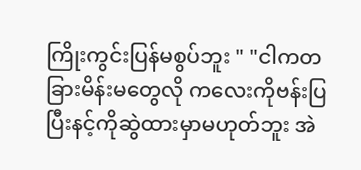ကြိုးကွင်းပြန်မစွပ်ဘူး " "ငါကတခြားမိန်းမတွေလို ကလေးကိုဗန်းပြပြီးနင့်ကိုဆွဲထားမှာမဟုတ်ဘူး အဲ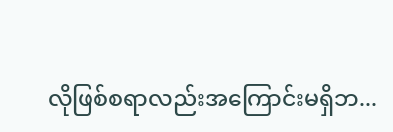လိုဖြစ်စရာလည်းအကြောင်းမရှိဘ...